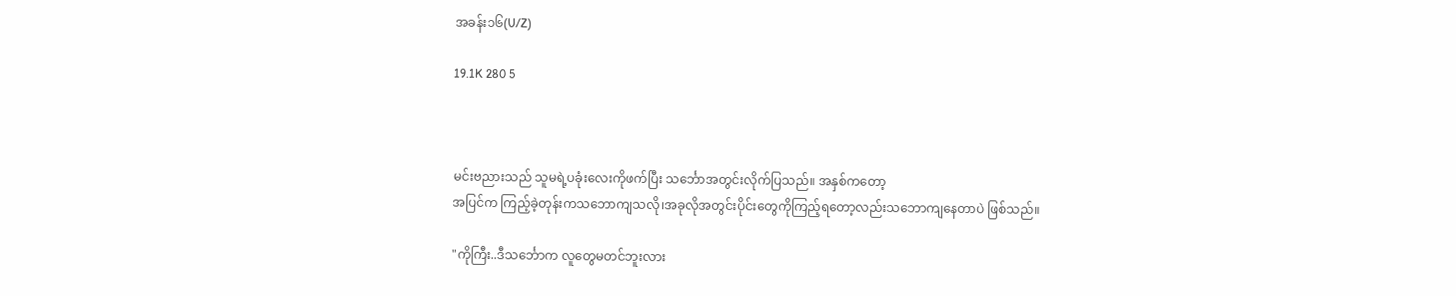အခန်း၁၆(U/Z)

19.1K 280 5



မင်းဗညားသည် သူမရဲ့ပခုံးလေးကိုဖက်ပြီး သင်္ဘောအတွင်းလိုက်ပြသည်။ အနှစ်ကတော့
အပြင်က ကြည့်ခဲ့တုန်းကသဘောကျသလို၊အခုလိုအတွင်းပိုင်းတွေကိုကြည့်ရတော့လည်းသဘောကျနေတာပဲ ဖြစ်သည်။

"ကိုကြီး..ဒီသင်္ဘောက လူတွေမတင်ဘူးလား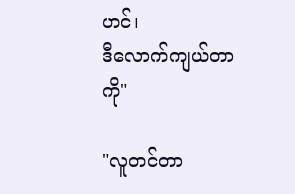ဟင်၊
ဒီလောက်ကျယ်တာကို"

"လူတင်တာ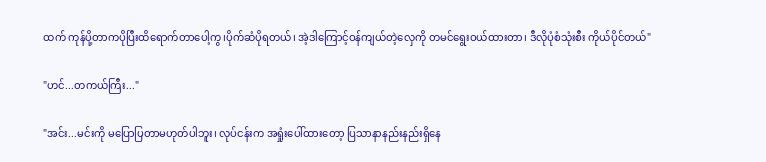ထက် ကုန်ပို့တာကပိုပြီးထိရောက်တာပေါ့ကွ၊ပိုက်ဆံပိုရတယ်၊ အဲ့ဒါကြောင့်ဝန်ကျယ်တဲ့လှေကို တမင်ရွေးဝယ်ထားတာ၊ ဒီလိုပုံစံသုံးစီး ကိုယ်ပိုင်တယ်"

"ဟင်...တကယ်ကြီး..."

"အင်း...မင်းကို မပြောပြတာမဟုတ်ပါဘူး၊ လုပ်ငန်းက အရှုံးပေါ်ထားတော့ ပြသာနာနည်းနည်းရှိနေ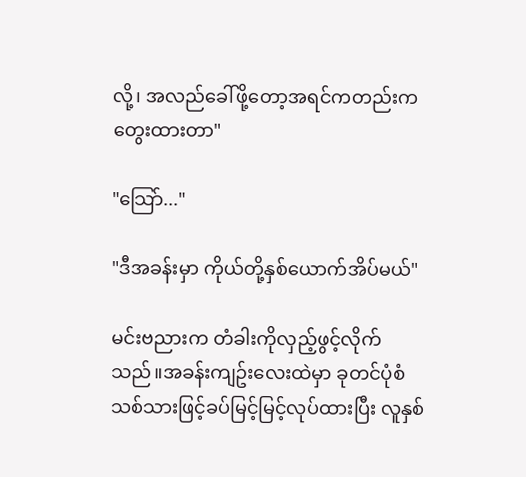လို့၊ အလည်ခေါ်ဖို့တော့အရင်ကတည်းက တွေးထားတာ"

"သြော်..."

"ဒီအခန်းမှာ ကိုယ်တို့နှစ်ယောက်အိပ်မယ်"

မင်းဗညားက တံခါးကိုလှည့်ဖွင့်လိုက်သည်။အခန်းကျဥ်းလေးထဲမှာ ခုတင်ပုံစံ သစ်သားဖြင့်ခပ်မြင့်မြင့်လုပ်ထားပြီး လူနှစ်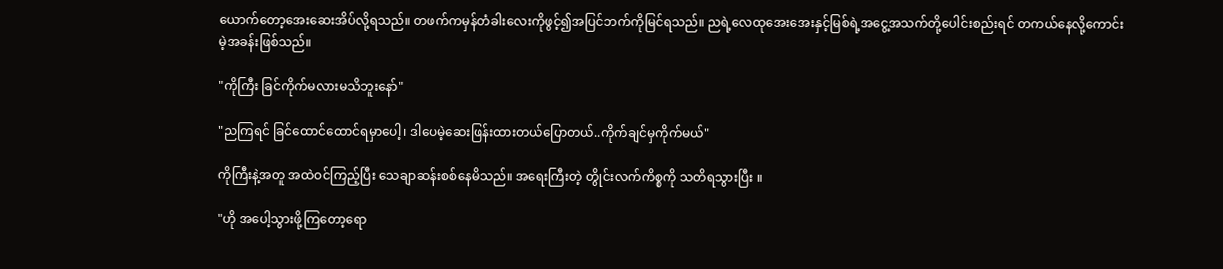ယောက်တော့အေးဆေးအိပ်လို့ရသည်။ တဖက်ကမှန်တံခါးလေးကိုဖွင့်၍အပြင်ဘက်ကိုမြင်ရသည်။ ညရဲ့လေထုအေးအေးနှင့်မြစ်ရဲ့အငွေ့အသက်တို့ပေါင်းစည်းရင် တကယ်နေလို့ကောင်းမဲ့အခန်းဖြစ်သည်။

"ကိုကြီး ခြင်ကိုက်မလားမသိဘူးနော်"

"ညကြရင် ခြင်ထောင်ထောင်ရမှာပေါ့၊ ဒါပေမဲ့ဆေးဖြန်းထားတယ်ပြောတယ်..ကိုက်ချင်မှကိုက်မယ်"

ကိုကြီးနဲ့အတူ အထဲဝင်ကြည့်ပြီး သေချာဆန်းစစ်နေမိသည်။ အရေးကြီးတဲ့ တွိုင်းလက်ကိစ္စကို သတိရသွားပြီး ။

"ဟို အပေါ့သွားဖို့ကြတော့ရော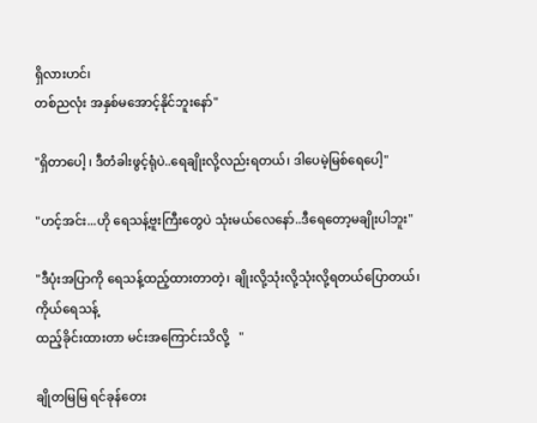ရှိလားဟင်၊
တစ်ညလုံး အနှစ်မအောင့်နိုင်ဘူးနော်"

"ရှိတာပေါ့ ၊ ဒီတံခါးဖွင့်ရုံပဲ..ရေချိုးလို့လည်းရတယ်၊ ဒါပေမဲ့မြစ်ရေပေါ့"

"ဟင့်အင်း...ဟို ရေသန့်ဗူးကြီးတွေပဲ သုံးမယ်လေနော်..ဒီရေတော့မချိုးပါဘူး"

"ဒီပုံးအပြာကို ရေသန့်ထည့်ထားတာတဲ့၊ ချိုးလို့သုံးလို့သုံးလို့ရတယ်ပြောတယ်၊ ကိုယ်ရေသန့်
ထည့်ခိုင်းထားတာ မင်းအကြောင်းသိလို့   "

ချိုတမြမြ ရင်ခုန်တေး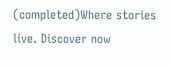(completed)Where stories live. Discover now